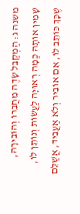משנה ג: הַמְקַבֵּל שָׂדֶה מֵחֲבֵרוֹ וְהוֹבִירָהּ, שָׁמִין אוֹתָהּ כַּמָּה רְאוּיָה לַעֲשׂוֹת וְנוֹתֵן לוֹ, שֶׁכָּךְ כּוֹתֵב לוֹ, אִם אוֹבִיר וְלֹא אַעֲבִיד, אֲשַׁלֵּם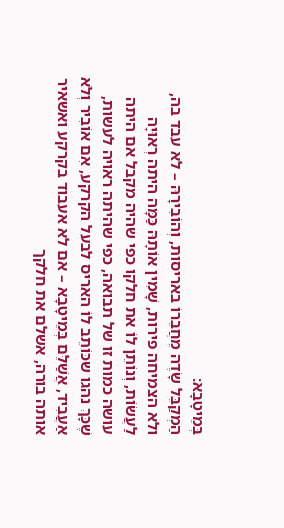בְּמֵיטָבָא:
הַמְקַבֵּל שָׂדֶה מֵחֲבֵרוֹ באריסות, וְהוֹבִירָהּ – לא עבד בה, ולא הצמיחה פירות, שָׁמִין אוֹתָהּ כַּמָּה היתה רְאוּיָה לַעֲשׂוֹת, וְנוֹתֵן לוֹ את חלקו כפי שהיה מקבל אם היתה עושה כמות זו של תבואה, כפי שהיתה ראויה לעשות, שֶׁכָּךְ נהגו שכּוֹתֵב לוֹ האריס לבעל הקרקע, אִם אוֹבִיר וְלֹא אַעֲבִיד, אֲשַׁלֵּם בְּמֵיטָבָא – אם לא אעבוד בקרקע ואשאיר אותה בורה, אשלם את חלקך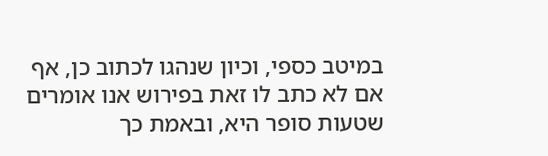במיטב כספי, וכיון שנהגו לכתוב כן, אף אם לא כתב לו זאת בפירוש אנו אומרים שטעות סופר היא, ובאמת כך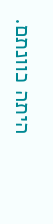היתה כוונתם.